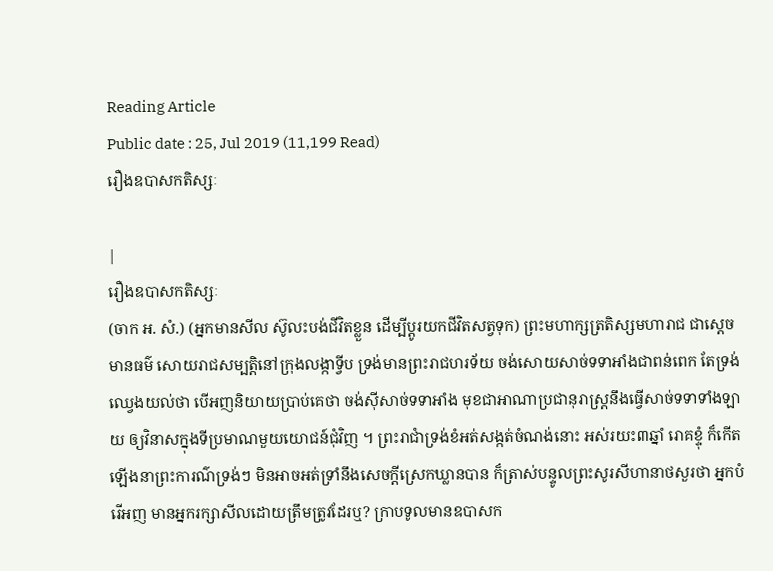Reading Article
Public date : 25, Jul 2019 (11,199 Read)
រឿងឧបាសកតិស្សៈ

|
រឿងឧបាសកតិស្សៈ
(ចាក អ. សំ.) (អ្នកមានសីល ស៊ូលះបង់ជីវិតខ្លួន ដើម្បីប្តូរយកជីវិតសត្វទុក) ព្រះមហាក្សត្រតិស្សមហារាជ ជាស្តេចមានធម៌ សោយរាជសម្បត្តិនៅក្រុងលង្កាទ្វីប ទ្រង់មានព្រះរាជហរទ័យ ចង់សោយសាច់ទទាអាំងជាពន់ពេក តែទ្រង់ឈ្វេងយល់ថា បើអញនិយាយប្រាប់គេថា ចង់ស៊ីសាច់ទទាអាំង មុខជាអាណាប្រជានុរាស្រ្តនឹងធ្វើសាច់ទទាទាំងឡាយ ឲ្យវិនាសក្នុងទីប្រមាណមួយយោជន៍ជុំវិញ ។ ព្រះរាជាំទ្រង់ខំអត់សង្កត់ចំណង់នោះ អស់រយះ៣ឆ្នាំ រោគខ្ទុំ ក៏កើតឡើងនាព្រះការណ៌ទ្រង់ៗ មិនអាចអត់ទ្រាំនឹងសេចក្តីស្រេកឃ្លានបាន ក៏ត្រាស់បន្ទូលព្រះសូរសីហានាថសួរថា អ្នកបំរើអញ មានអ្នករក្សាសីលដោយត្រឹមត្រូវដែរឬ? ក្រាបទូលមានឧបាសក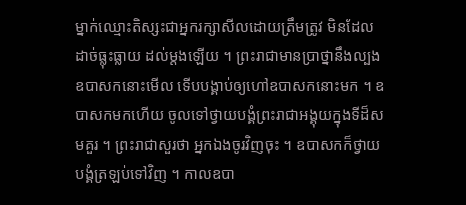ម្នាក់ឈ្មោះតិស្សះជាអ្នករក្សាសីលដោយត្រឹមត្រូវ មិនដែលដាច់ធ្លុះធ្លាយ ដល់ម្តងឡើយ ។ ព្រះរាជាមានប្រាថ្នានឹងល្បងឧបាសកនោះមើល ទើបបង្គាប់ឲ្យហៅឧបាសកនោះមក ។ ឧបាសកមកហើយ ចូលទៅថ្វាយបង្គំព្រះរាជាអង្គុយក្នុងទីដ៏សមគួរ ។ ព្រះរាជាសួរថា អ្នកឯងចូរវិញចុះ ។ ឧបាសកក៏ថ្វាយបង្គំត្រឡប់ទៅវិញ ។ កាលឧបា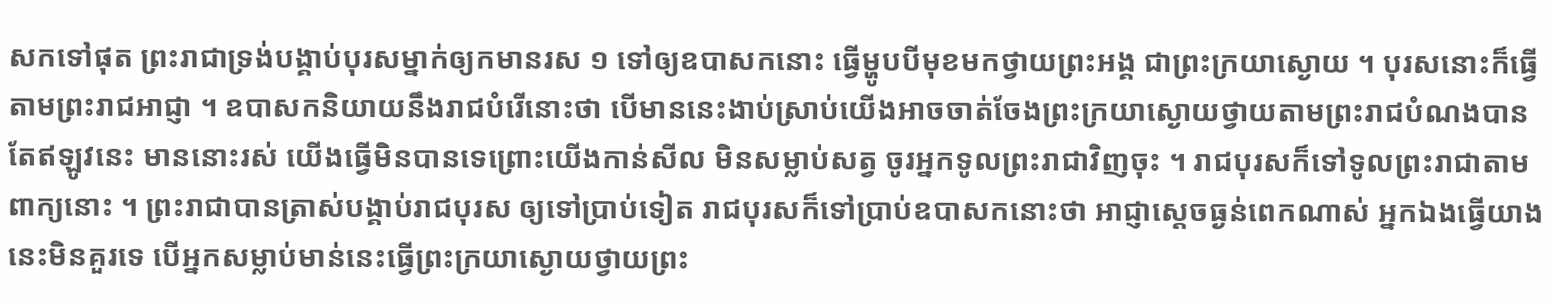សកទៅផុត ព្រះរាជាទ្រង់បង្គាប់បុរសម្នាក់ឲ្យកមានរស ១ ទៅឲ្យឧបាសកនោះ ធ្វើម្ហូបបីមុខមកថ្វាយព្រះអង្គ ជាព្រះក្រយាស្ងោយ ។ បុរសនោះក៏ធ្វើតាមព្រះរាជអាជ្ញា ។ ឧបាសកនិយាយនឹងរាជបំរើនោះថា បើមាននេះងាប់ស្រាប់យើងអាចចាត់ចែងព្រះក្រយាស្ងោយថ្វាយតាមព្រះរាជបំណងបាន តែឥឡូវនេះ មាននោះរស់ យើងធ្វើមិនបានទេព្រោះយើងកាន់សីល មិនសម្លាប់សត្វ ចូរអ្នកទូលព្រះរាជាវិញចុះ ។ រាជបុរសក៏ទៅទូលព្រះរាជាតាមពាក្យនោះ ។ ព្រះរាជាបានត្រាស់បង្គាប់រាជបុរស ឲ្យទៅប្រាប់ទៀត រាជបុរសក៏ទៅប្រាប់ឧបាសកនោះថា អាជ្ញាស្តេចធ្ងន់ពេកណាស់ អ្នកឯងធ្វើយាងនេះមិនគួរទេ បើអ្នកសម្លាប់មាន់នេះធ្វើព្រះក្រយាស្ងោយថ្វាយព្រះ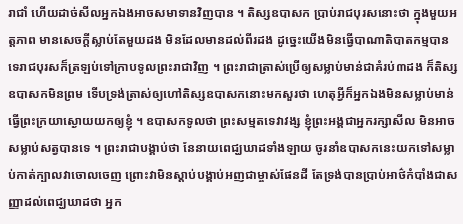រាជាំ ហើយដាច់សីលអ្នកឯងអាចសមាទានវិញបាន ។ តិស្សឧបាសក ប្រាប់រាជបុរសនោះថា ក្នុងមួយអត្តភាព មានសេចក្តីស្លាប់តែមួយដង មិនដែលមានដល់ពីរដង ដូច្នេះយើងមិនធ្វើបាណាតិបាតកម្មបានទេរាជបុរសក៏ត្រឡប់ទៅក្រាបទូលព្រះរាជាវិញ ។ ព្រះរាជាត្រាស់ប្រើឲ្យសម្លាប់មាន់ជាគំរប់៣ដង ក៏តិស្សឧបាសកមិនព្រម ទើបទ្រង់ត្រាស់ឲ្យហៅតិស្សឧបាសកនោះមកសួរថា ហេតុអ្វីក៏អ្នកឯងមិនសម្លាប់មាន់ ធ្វើព្រះក្រយាស្ងោយយកឲ្យខ្ញុំ ។ ឧបាសកទូលថា ព្រះសម្មតទេវាវង្ស ខ្ញុំព្រះអង្គជាអ្នករក្សាសីល មិនអាចសម្លាប់សត្វបានទេ ។ ព្រះរាជាបង្គាប់ថា នែនាយពេជ្ឃឃាដទាំងឡាយ ចូរនាំឧបាសកនេះយកទៅសម្លាប់កាត់ក្បាលវាចោលចេញ ព្រោះវាមិនស្តាប់បង្គាប់អញជាម្ចាស់ផែនដី តែទ្រង់បានប្រាប់អាថ៌កំបាំងជាសញ្ញាដល់ពេជ្ឃឃាដថា អ្នក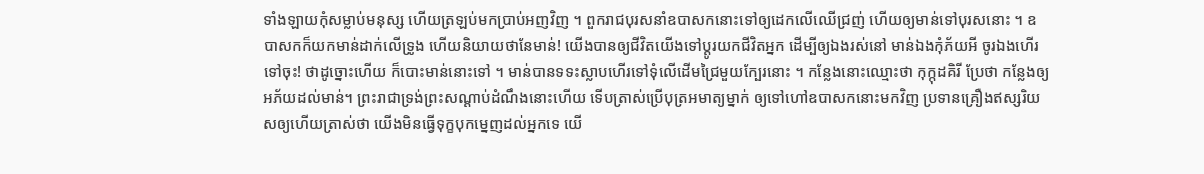ទាំងឡាយកុំសម្លាប់មនុស្ស ហើយត្រឡប់មកប្រាប់អញវិញ ។ ពួករាជបុរសនាំឧបាសកនោះទៅឲ្យដេកលើឈើជ្រញ់ ហើយឲ្យមាន់ទៅបុរសនោះ ។ ឧបាសកក៏យកមាន់ដាក់លើទ្រូង ហើយនិយាយថានែមាន់! យើងបានឲ្យជីវិតយើងទៅប្តូរយកជីវិតអ្នក ដើម្បីឲ្យឯងរស់នៅ មាន់ឯងកុំភ័យអី ចូរឯងហើរទៅចុះ! ថាដូច្នោះហើយ ក៏បោះមាន់នោះទៅ ។ មាន់បានទទះស្លាបហើរទៅទុំលើដើមជ្រៃមួយក្បែរនោះ ។ កន្លែងនោះឈ្មោះថា កុក្កុដគិរី ប្រែថា កន្លែងឲ្យអភ័យដល់មាន់។ ព្រះរាជាទ្រង់ព្រះសណ្តាប់ដំណឹងនោះហើយ ទើបត្រាស់ប្រើបុត្រអមាត្យម្នាក់ ឲ្យទៅហៅឧបាសកនោះមកវិញ ប្រទានគ្រឿងឥស្សរិយសឲ្យហើយត្រាស់ថា យើងមិនធ្វើទុក្ខបុកម្នេញដល់អ្នកទេ យើ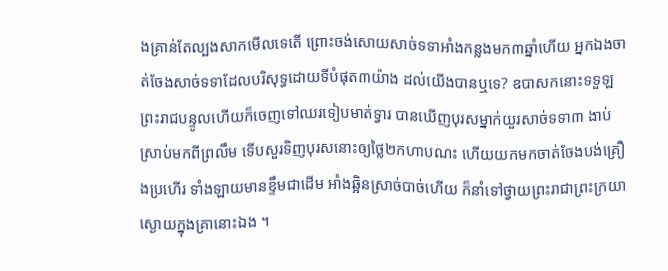ងគ្រាន់តែល្បងសាកមើលទេតើ ព្រោះចង់សោយសាច់ទទាអាំងកន្លងមក៣ឆ្នាំហើយ អ្នកឯងចាត់ចែងសាច់ទទាដែលបរិសុទ្ធដោយទីបំផុត៣យ៉ាង ដល់យើងបានឬទេ? ឧបាសកនោះទទួឡព្រះរាជបន្ទូលហើយក៏ចេញទៅឈរទៀបមាត់ទ្វារ បានឃើញបុរសម្នាក់យួរសាច់ទទា៣ ងាប់ស្រាប់មកពីព្រលឹម ទើបសួរទិញបុរសនោះឲ្យថ្លៃ២កហាបណះ ហើយយកមកចាត់ចែងបង់គ្រឿងប្រហើរ ទាំងឡាយមានខ្ទឹមជាដើម អាំងឆ្អិនស្រាច់បាច់ហើយ ក៏នាំទៅថ្វាយព្រះរាជាព្រះក្រយាស្ងោយក្នុងគ្រានោះឯង ។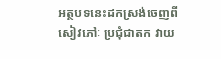អត្ថបទនេះដកស្រង់ចេញពីសៀវភៅៈ ប្រជុំជាតក វាយ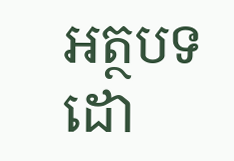អត្ថបទដោ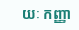យៈ កញ្ញា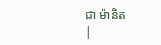ជា ម៉ានិត
|